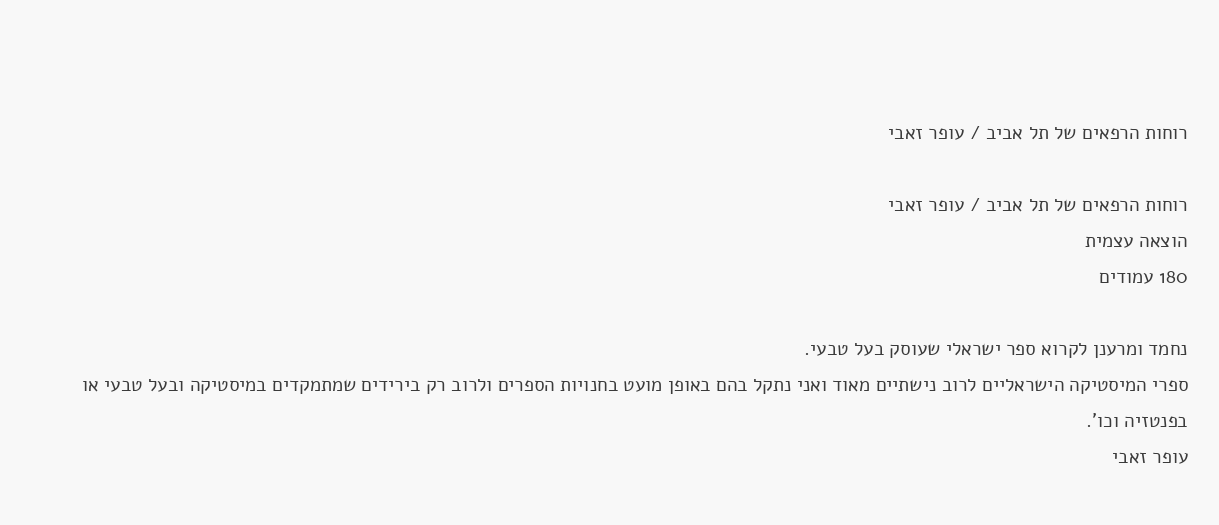רוחות הרפאים של תל אביב / עופר זאבי

רוחות הרפאים של תל אביב / עופר זאבי
הוצאה עצמית
180 עמודים

נחמד ומרענן לקרוא ספר ישראלי שעוסק בעל טבעי.
ספרי המיסטיקה הישראליים לרוב נישתיים מאוד ואני נתקל בהם באופן מועט בחנויות הספרים ולרוב רק בירידים שמתמקדים במיסטיקה ובעל טבעי או בפנטזיה וכו'.
עופר זאבי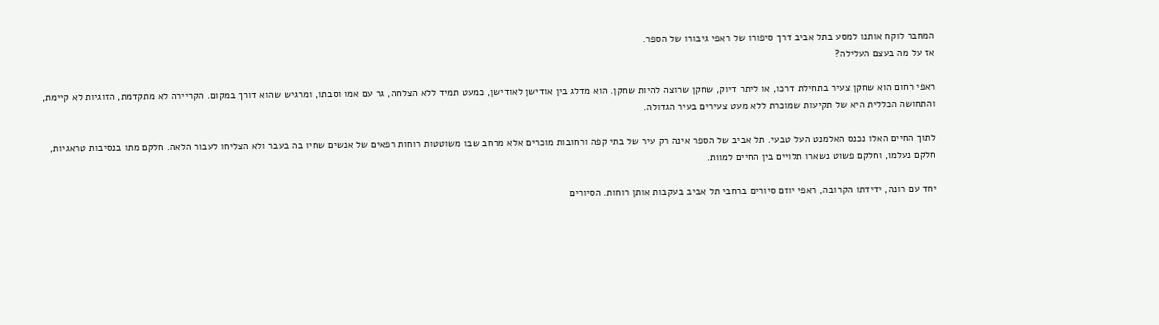המחבר לוקח אותנו למסע בתל אביב דרך סיפורו של ראפי גיבורו של הספר.
אז על מה בעצם העלילה?

ראפי רחום הוא שחקן צעיר בתחילת דרכו, או ליתר דיוק, שחקן שרוצה להיות שחקן. הוא מדלג בין אודישן לאודישן, כמעט תמיד ללא הצלחה, גר עם אמו וסבתו, ומרגיש שהוא דורך במקום. הקריירה לא מתקדמת, הזוגיות לא קיימת, והתחושה הכללית היא של תקיעות שמוכרת ללא מעט צעירים בעיר הגדולה.

לתוך החיים האלו נכנס האלמנט העל טבעי. תל אביב של הספר אינה רק עיר של בתי קפה ורחובות מוכרים אלא מרחב שבו משוטטות רוחות רפאים של אנשים שחיו בה בעבר ולא הצליחו לעבור הלאה. חלקם מתו בנסיבות טראגיות, חלקם נעלמו, וחלקם פשוט נשארו תלויים בין החיים למוות.

יחד עם רונה, ידידתו הקרובה, ראפי יוזם סיורים ברחבי תל אביב בעקבות אותן רוחות. הסיורים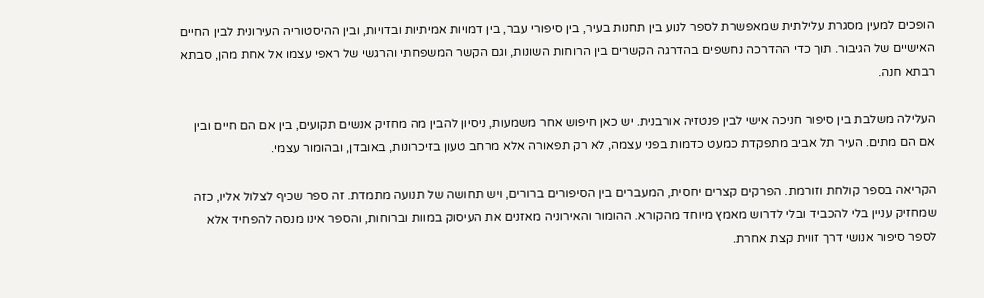הופכים למעין מסגרת עלילתית שמאפשרת לספר לנוע בין תחנות בעיר, בין סיפורי עבר, בין דמויות אמיתיות ובדויות, ובין ההיסטוריה העירונית לבין החיים האישיים של הגיבור. תוך כדי ההדרכה נחשפים בהדרגה הקשרים בין הרוחות השונות, וגם הקשר המשפחתי והרגשי של ראפי עצמו אל אחת מהן, סבתא רבתא חנה.

העלילה משלבת בין סיפור חניכה אישי לבין פנטזיה אורבנית. יש כאן חיפוש אחר משמעות, ניסיון להבין מה מחזיק אנשים תקועים, בין אם הם חיים ובין אם הם מתים. העיר תל אביב מתפקדת כמעט כדמות בפני עצמה, לא רק תפאורה אלא מרחב טעון בזיכרונות, באובדן, ובהומור עצמי.

הקריאה בספר קולחת וזורמת. הפרקים קצרים יחסית, המעברים בין הסיפורים ברורים, ויש תחושה של תנועה מתמדת. זה ספר שכיף לצלול אליו, כזה שמחזיק עניין בלי להכביד ובלי לדרוש מאמץ מיוחד מהקורא. ההומור והאירוניה מאזנים את העיסוק במוות וברוחות, והספר אינו מנסה להפחיד אלא לספר סיפור אנושי דרך זווית קצת אחרת.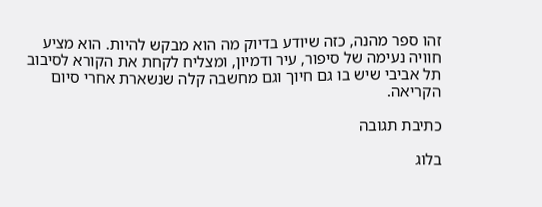זהו ספר מהנה, כזה שיודע בדיוק מה הוא מבקש להיות. הוא מציע חוויה נעימה של סיפור, עיר ודמיון, ומצליח לקחת את הקורא לסיבוב תל אביבי שיש בו גם חיוך וגם מחשבה קלה שנשארת אחרי סיום הקריאה.

כתיבת תגובה

בלוג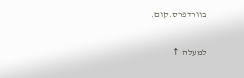בוורדפרס.קום.

למעלה ↑